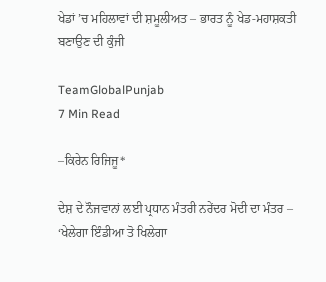ਖੇਡਾਂ ’ਚ ਮਹਿਲਾਵਾਂ ਦੀ ਸ਼ਮੂਲੀਅਤ – ਭਾਰਤ ਨੂੰ ਖੇਡ-ਮਹਾਸ਼ਕਤੀ ਬਣਾਉਣ ਦੀ ਕੁੰਜੀ

TeamGlobalPunjab
7 Min Read

–ਕਿਰੇਨ ਰਿਜਿਜੂ*

ਦੇਸ਼ ਦੇ ਨੌਜਵਾਨਾਂ ਲਈ ਪ੍ਰਧਾਨ ਮੰਤਰੀ ਨਰੇਂਦਰ ਮੋਦੀ ਦਾ ਮੰਤਰ – ‘ਖੇਲੇਗਾ ਇੰਡੀਆ ਤੋ ਖਿਲੇਗਾ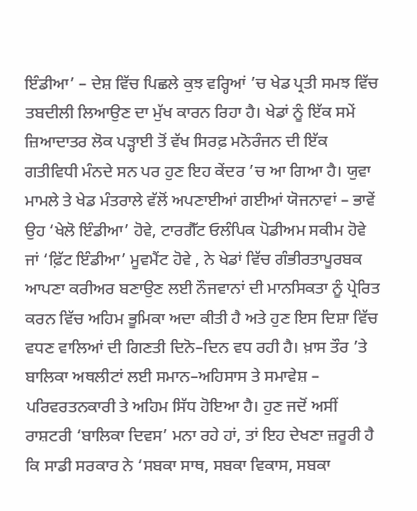ਇੰਡੀਆ’ – ਦੇਸ਼ ਵਿੱਚ ਪਿਛਲੇ ਕੁਝ ਵਰ੍ਹਿਆਂ ’ਚ ਖੇਡ ਪ੍ਰਤੀ ਸਮਝ ਵਿੱਚ ਤਬਦੀਲੀ ਲਿਆਉਣ ਦਾ ਮੁੱਖ ਕਾਰਨ ਰਿਹਾ ਹੈ। ਖੇਡਾਂ ਨੂੰ ਇੱਕ ਸਮੇਂ ਜ਼ਿਆਦਾਤਰ ਲੋਕ ਪੜ੍ਹਾਈ ਤੋਂ ਵੱਖ ਸਿਰਫ਼ ਮਨੋਰੰਜਨ ਦੀ ਇੱਕ ਗਤੀਵਿਧੀ ਮੰਨਦੇ ਸਨ ਪਰ ਹੁਣ ਇਹ ਕੇਂਦਰ ’ਚ ਆ ਗਿਆ ਹੈ। ਯੁਵਾ ਮਾਮਲੇ ਤੇ ਖੇਡ ਮੰਤਰਾਲੇ ਵੱਲੋਂ ਅਪਣਾਈਆਂ ਗਈਆਂ ਯੋਜਨਾਵਾਂ – ਭਾਵੇਂ ਉਹ ‘ਖੇਲੋ ਇੰਡੀਆ’ ਹੋਵੇ, ਟਾਰਗੈੱਟ ਓਲੰਪਿਕ ਪੋਡੀਅਮ ਸਕੀਮ ਹੋਵੇ ਜਾਂ ‘ਫ਼ਿੱਟ ਇੰਡੀਆ’ ਮੂਵਮੈਂਟ ਹੋਵੇ , ਨੇ ਖੇਡਾਂ ਵਿੱਚ ਗੰਭੀਰਤਾਪੂਰਬਕ ਆਪਣਾ ਕਰੀਅਰ ਬਣਾਉਣ ਲਈ ਨੌਜਵਾਨਾਂ ਦੀ ਮਾਨਸਿਕਤਾ ਨੂੰ ਪ੍ਰੇਰਿਤ ਕਰਨ ਵਿੱਚ ਅਹਿਮ ਭੂਮਿਕਾ ਅਦਾ ਕੀਤੀ ਹੈ ਅਤੇ ਹੁਣ ਇਸ ਦਿਸ਼ਾ ਵਿੱਚ ਵਧਣ ਵਾਲਿਆਂ ਦੀ ਗਿਣਤੀ ਦਿਨੋ–ਦਿਨ ਵਧ ਰਹੀ ਹੈ। ਖ਼ਾਸ ਤੌਰ ’ਤੇ ਬਾਲਿਕਾ ਅਥਲੀਟਾਂ ਲਈ ਸਮਾਨ–ਅਹਿਸਾਸ ਤੇ ਸਮਾਵੇਸ਼ – ਪਰਿਵਰਤਨਕਾਰੀ ਤੇ ਅਹਿਮ ਸਿੱਧ ਹੋਇਆ ਹੈ। ਹੁਣ ਜਦੋਂ ਅਸੀਂ ਰਾਸ਼ਟਰੀ ‘ਬਾਲਿਕਾ ਦਿਵਸ’ ਮਨਾ ਰਹੇ ਹਾਂ, ਤਾਂ ਇਹ ਦੇਖਣਾ ਜ਼ਰੂਰੀ ਹੈ ਕਿ ਸਾਡੀ ਸਰਕਾਰ ਨੇ ‘ਸਬਕਾ ਸਾਥ, ਸਬਕਾ ਵਿਕਾਸ, ਸਬਕਾ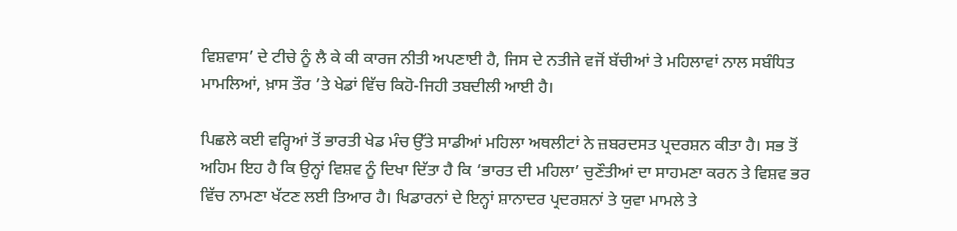ਵਿਸ਼ਵਾਸ’ ਦੇ ਟੀਚੇ ਨੂੰ ਲੈ ਕੇ ਕੀ ਕਾਰਜ ਨੀਤੀ ਅਪਣਾਈ ਹੈ, ਜਿਸ ਦੇ ਨਤੀਜੇ ਵਜੋਂ ਬੱਚੀਆਂ ਤੇ ਮਹਿਲਾਵਾਂ ਨਾਲ ਸਬੰਧਿਤ ਮਾਮਲਿਆਂ, ਖ਼ਾਸ ਤੌਰ ’ਤੇ ਖੇਡਾਂ ਵਿੱਚ ਕਿਹੋ-ਜਿਹੀ ਤਬਦੀਲੀ ਆਈ ਹੈ।

ਪਿਛਲੇ ਕਈ ਵਰ੍ਹਿਆਂ ਤੋਂ ਭਾਰਤੀ ਖੇਡ ਮੰਚ ਉੱਤੇ ਸਾਡੀਆਂ ਮਹਿਲਾ ਅਥਲੀਟਾਂ ਨੇ ਜ਼ਬਰਦਸਤ ਪ੍ਰਦਰਸ਼ਨ ਕੀਤਾ ਹੈ। ਸਭ ਤੋਂ ਅਹਿਮ ਇਹ ਹੈ ਕਿ ਉਨ੍ਹਾਂ ਵਿਸ਼ਵ ਨੂੰ ਦਿਖਾ ਦਿੱਤਾ ਹੈ ਕਿ ‘ਭਾਰਤ ਦੀ ਮਹਿਲਾ’ ਚੁਣੌਤੀਆਂ ਦਾ ਸਾਹਮਣਾ ਕਰਨ ਤੇ ਵਿਸ਼ਵ ਭਰ ਵਿੱਚ ਨਾਮਣਾ ਖੱਟਣ ਲਈ ਤਿਆਰ ਹੈ। ਖਿਡਾਰਨਾਂ ਦੇ ਇਨ੍ਹਾਂ ਸ਼ਾਨਾਦਰ ਪ੍ਰਦਰਸ਼ਨਾਂ ਤੇ ਯੁਵਾ ਮਾਮਲੇ ਤੇ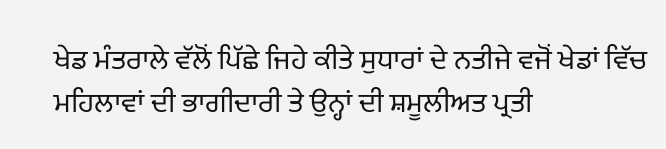ਖੇਡ ਮੰਤਰਾਲੇ ਵੱਲੋਂ ਪਿੱਛੇ ਜਿਹੇ ਕੀਤੇ ਸੁਧਾਰਾਂ ਦੇ ਨਤੀਜੇ ਵਜੋਂ ਖੇਡਾਂ ਵਿੱਚ ਮਹਿਲਾਵਾਂ ਦੀ ਭਾਗੀਦਾਰੀ ਤੇ ਉਨ੍ਹਾਂ ਦੀ ਸ਼ਮੂਲੀਅਤ ਪ੍ਰਤੀ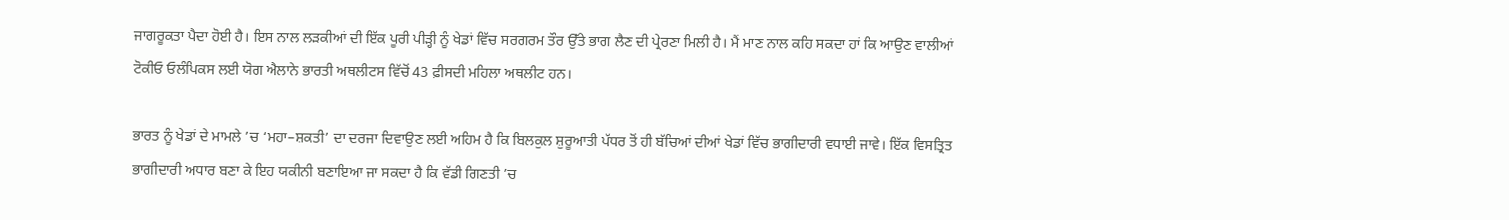ਜਾਗਰੂਕਤਾ ਪੈਦਾ ਹੋਈ ਹੈ। ਇਸ ਨਾਲ ਲੜਕੀਆਂ ਦੀ ਇੱਕ ਪੂਰੀ ਪੀੜ੍ਹੀ ਨੂੰ ਖੇਡਾਂ ਵਿੱਚ ਸਰਗਰਮ ਤੌਰ ਉੱਤੇ ਭਾਗ ਲੈਣ ਦੀ ਪ੍ਰੇਰਣਾ ਮਿਲੀ ਹੈ। ਮੈਂ ਮਾਣ ਨਾਲ ਕਹਿ ਸਕਦਾ ਹਾਂ ਕਿ ਆਉਣ ਵਾਲੀਆਂ ਟੋਕੀਓ ਓਲੰਪਿਕਸ ਲਈ ਯੋਗ ਐਲਾਨੇ ਭਾਰਤੀ ਅਥਲੀਟਸ ਵਿੱਚੋਂ 43 ਫ਼ੀਸਦੀ ਮਹਿਲਾ ਅਥਲੀਟ ਹਨ।

ਭਾਰਤ ਨੂੰ ਖੇਡਾਂ ਦੇ ਮਾਮਲੇ ’ਚ ‘ਮਹਾ–ਸ਼ਕਤੀ’ ਦਾ ਦਰਜਾ ਦਿਵਾਉਣ ਲਈ ਅਹਿਮ ਹੈ ਕਿ ਬਿਲਕੁਲ ਸ਼ੁਰੂਆਤੀ ਪੱਧਰ ਤੋਂ ਹੀ ਬੱਚਿਆਂ ਦੀਆਂ ਖੇਡਾਂ ਵਿੱਚ ਭਾਗੀਦਾਰੀ ਵਧਾਈ ਜਾਵੇ। ਇੱਕ ਵਿਸਤ੍ਰਿਤ ਭਾਗੀਦਾਰੀ ਅਧਾਰ ਬਣਾ ਕੇ ਇਹ ਯਕੀਨੀ ਬਣਾਇਆ ਜਾ ਸਕਦਾ ਹੈ ਕਿ ਵੱਡੀ ਗਿਣਤੀ ’ਚ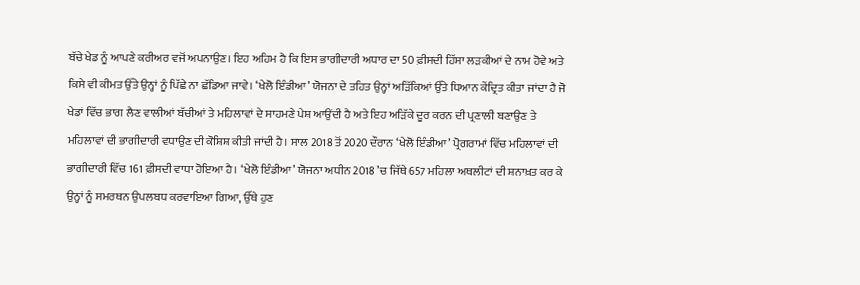ਬੱਚੇ ਖੇਡ ਨੂੰ ਆਪਣੇ ਕਰੀਅਰ ਵਜੋਂ ਅਪਨਾਉਣ। ਇਹ ਅਹਿਮ ਹੈ ਕਿ ਇਸ ਭਾਗੀਦਾਰੀ ਅਧਾਰ ਦਾ 50 ਫ਼ੀਸਦੀ ਹਿੱਸਾ ਲੜਕੀਆਂ ਦੇ ਨਾਮ ਹੋਵੇ ਅਤੇ ਕਿਸੇ ਵੀ ਕੀਮਤ ਉੱਤੇ ਉਨ੍ਹਾਂ ਨੂੰ ਪਿੱਛੇ ਨਾ ਛੱਡਿਆ ਜਾਵੇ। ‘ਖੇਲੋ ਇੰਡੀਆ’ ਯੋਜਨਾ ਦੇ ਤਹਿਤ ਉਨ੍ਹਾਂ ਅੜਿੱਕਿਆਂ ਉੱਤੇ ਧਿਆਨ ਕੇਂਦ੍ਰਿਤ ਕੀਤਾ ਜਾਂਦਾ ਹੈ ਜੋ ਖੇਡਾਂ ਵਿੱਚ ਭਾਗ ਲੈਣ ਵਾਲੀਆਂ ਬੱਚੀਆਂ ਤੇ ਮਹਿਲਾਵਾਂ ਦੇ ਸਾਹਮਣੇ ਪੇਸ਼ ਆਉਂਦੀ ਹੈ ਅਤੇ ਇਹ ਅੜਿੱਕੇ ਦੂਰ ਕਰਨ ਦੀ ਪ੍ਰਣਾਲੀ ਬਣਾਉਣ ਤੇ ਮਹਿਲਾਵਾਂ ਦੀ ਭਾਗੀਦਾਰੀ ਵਧਾਉਣ ਦੀ ਕੋਸ਼ਿਸ਼ ਕੀਤੀ ਜਾਂਦੀ ਹੈ। ਸਾਲ 2018 ਤੋਂ 2020 ਦੌਰਾਨ ‘ਖੇਲੋ ਇੰਡੀਆ’ ਪ੍ਰੋਗਰਾਮਾਂ ਵਿੱਚ ਮਹਿਲਾਵਾਂ ਦੀ ਭਾਗੀਦਾਰੀ ਵਿੱਚ 161 ਫ਼ੀਸਦੀ ਵਾਧਾ ਹੋਇਆ ਹੈ। ‘ਖੇਲੋ ਇੰਡੀਆ’ ਯੋਜਨਾ ਅਧੀਨ 2018 ’ਚ ਜਿੱਥੇ 657 ਮਹਿਲਾ ਅਥਲੀਟਾਂ ਦੀ ਸ਼ਨਾਖ਼ਤ ਕਰ ਕੇ ਉਨ੍ਹਾਂ ਨੂੰ ਸਮਰਥਨ ਉਪਲਬਧ ਕਰਵਾਇਆ ਗਿਆ, ਉੱਥੇ ਹੁਣ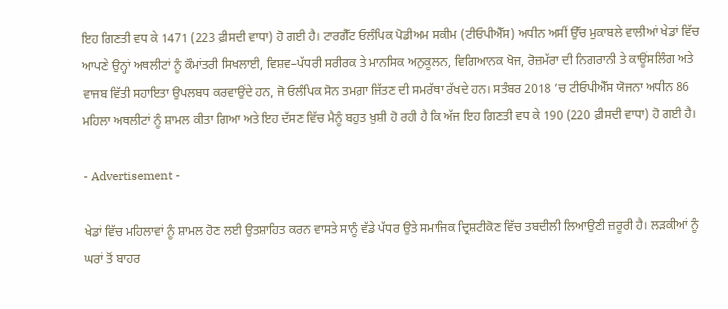ਇਹ ਗਿਣਤੀ ਵਧ ਕੇ 1471 (223 ਫ਼ੀਸਦੀ ਵਾਧਾ) ਹੋ ਗਈ ਹੈ। ਟਾਰਗੈੱਟ ਓਲੰਪਿਕ ਪੋਡੀਅਮ ਸਕੀਮ (ਟੀਓਪੀਐੱਸ) ਅਧੀਨ ਅਸੀਂ ਉੱਚ ਮੁਕਾਬਲੇ ਵਾਲੀਆਂ ਖੇਡਾਂ ਵਿੱਚ ਆਪਣੇ ਉਨ੍ਹਾਂ ਅਥਲੀਟਾਂ ਨੂੰ ਕੌਮਾਂਤਰੀ ਸਿਖਲਾਈ, ਵਿਸ਼ਵ–ਪੱਧਰੀ ਸਰੀਰਕ ਤੇ ਮਾਨਸਿਕ ਅਨੁਕੂਲਨ, ਵਿਗਿਆਨਕ ਖੋਜ, ਰੋਜ਼ਮੱਰਾ ਦੀ ਨਿਗਰਾਨੀ ਤੇ ਕਾਊਂਸਲਿੰਗ ਅਤੇ ਵਾਜਬ ਵਿੱਤੀ ਸਹਾਇਤਾ ਉਪਲਬਧ ਕਰਵਾਉਂਦੇ ਹਨ, ਜੋ ਓਲੰਪਿਕ ਸੋਨ ਤਮਗ਼ਾ ਜਿੱਤਣ ਦੀ ਸਮਰੱਥਾ ਰੱਖਦੇ ਹਨ। ਸਤੰਬਰ 2018 ’ਚ ਟੀਓਪੀਐੱਸ ਯੋਜਨਾ ਅਧੀਨ 86 ਮਹਿਲਾ ਅਥਲੀਟਾਂ ਨੂੰ ਸ਼ਾਮਲ ਕੀਤਾ ਗਿਆ ਅਤੇ ਇਹ ਦੱਸਣ ਵਿੱਚ ਮੈਨੂੰ ਬਹੁਤ ਖ਼ੁਸ਼ੀ ਹੋ ਰਹੀ ਹੈ ਕਿ ਅੱਜ ਇਹ ਗਿਣਤੀ ਵਧ ਕੇ 190 (220 ਫ਼ੀਸਦੀ ਵਾਧਾ) ਹੋ ਗਈ ਹੈ।

- Advertisement -

ਖੇਡਾਂ ਵਿੱਚ ਮਹਿਲਾਵਾਂ ਨੂੰ ਸ਼ਾਮਲ ਹੋਣ ਲਈ ਉਤਸ਼ਾਹਿਤ ਕਰਨ ਵਾਸਤੇ ਸਾਨੂੰ ਵੱਡੇ ਪੱਧਰ ਉਤੇ ਸਮਾਜਿਕ ਦ੍ਰਿਸ਼ਟੀਕੋਣ ਵਿੱਚ ਤਬਦੀਲੀ ਲਿਆਉਣੀ ਜ਼ਰੂਰੀ ਹੈ। ਲੜਕੀਆਂ ਨੂੰ ਘਰਾਂ ਤੋਂ ਬਾਹਰ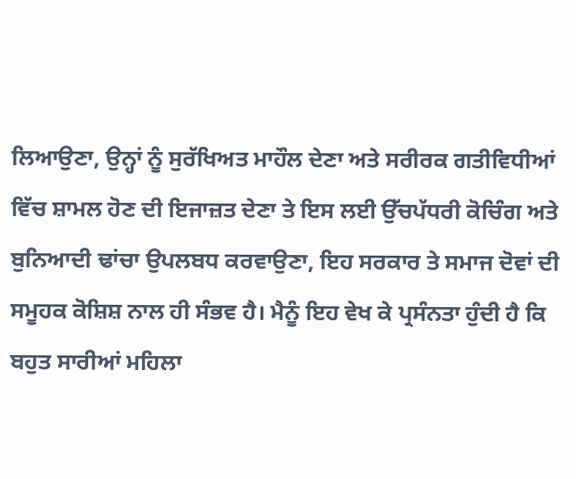ਲਿਆਉਣਾ, ਉਨ੍ਹਾਂ ਨੂੰ ਸੁਰੱਖਿਅਤ ਮਾਹੌਲ ਦੇਣਾ ਅਤੇ ਸਰੀਰਕ ਗਤੀਵਿਧੀਆਂ ਵਿੱਚ ਸ਼ਾਮਲ ਹੋਣ ਦੀ ਇਜਾਜ਼ਤ ਦੇਣਾ ਤੇ ਇਸ ਲਈ ਉੱਚਪੱਧਰੀ ਕੋਚਿੰਗ ਅਤੇ ਬੁਨਿਆਦੀ ਢਾਂਚਾ ਉਪਲਬਧ ਕਰਵਾਉਣਾ, ਇਹ ਸਰਕਾਰ ਤੇ ਸਮਾਜ ਦੋਵਾਂ ਦੀ ਸਮੂਹਕ ਕੋਸ਼ਿਸ਼ ਨਾਲ ਹੀ ਸੰਭਵ ਹੈ। ਮੈਨੂੰ ਇਹ ਵੇਖ ਕੇ ਪ੍ਰਸੰਨਤਾ ਹੁੰਦੀ ਹੈ ਕਿ ਬਹੁਤ ਸਾਰੀਆਂ ਮਹਿਲਾ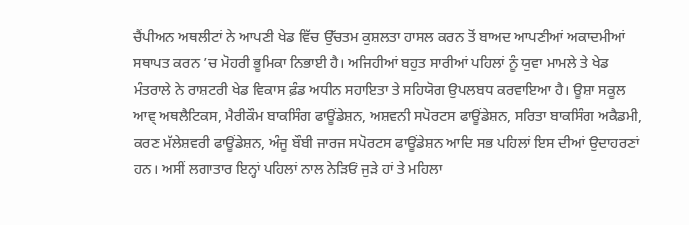ਚੈਂਪੀਅਨ ਅਥਲੀਟਾਂ ਨੇ ਆਪਣੀ ਖੇਡ ਵਿੱਚ ਉੱਚਤਮ ਕੁਸ਼ਲਤਾ ਹਾਸਲ ਕਰਨ ਤੋਂ ਬਾਅਦ ਆਪਣੀਆਂ ਅਕਾਦਮੀਆਂ ਸਥਾਪਤ ਕਰਨ ’ਚ ਮੋਹਰੀ ਭੂਮਿਕਾ ਨਿਭਾਈ ਹੈ। ਅਜਿਹੀਆਂ ਬਹੁਤ ਸਾਰੀਆਂ ਪਹਿਲਾਂ ਨੂੰ ਯੁਵਾ ਮਾਮਲੇ ਤੇ ਖੇਡ ਮੰਤਰਾਲੇ ਨੇ ਰਾਸ਼ਟਰੀ ਖੇਡ ਵਿਕਾਸ ਫ਼ੰਡ ਅਧੀਨ ਸਹਾਇਤਾ ਤੇ ਸਹਿਯੋਗ ਉਪਲਬਧ ਕਰਵਾਇਆ ਹੈ। ਊਸ਼ਾ ਸਕੂਲ ਆਵ੍ ਅਥਲੈਟਿਕਸ, ਮੈਰੀਕੌਮ ਬਾਕਸਿੰਗ ਫਾਊਂਡੇਸ਼ਨ, ਅਸ਼ਵਨੀ ਸਪੋਰਟਸ ਫਾਊਂਡੇਸ਼ਨ, ਸਰਿਤਾ ਬਾਕਸਿੰਗ ਅਕੈਡਮੀ, ਕਰਣ ਮੱਲੇਸ਼ਵਰੀ ਫਾਊਂਡੇਸ਼ਨ, ਅੰਜੂ ਬੌਬੀ ਜਾਰਜ ਸਪੋਰਟਸ ਫਾਊਂਡੇਸ਼ਨ ਆਦਿ ਸਭ ਪਹਿਲਾਂ ਇਸ ਦੀਆਂ ਉਦਾਹਰਣਾਂ ਹਨ। ਅਸੀਂ ਲਗਾਤਾਰ ਇਨ੍ਹਾਂ ਪਹਿਲਾਂ ਨਾਲ ਨੇੜਿਓਂ ਜੁੜੇ ਹਾਂ ਤੇ ਮਹਿਲਾ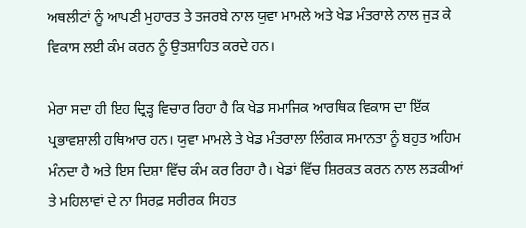ਅਥਲੀਟਾਂ ਨੂੰ ਆਪਣੀ ਮੁਹਾਰਤ ਤੇ ਤਜਰਬੇ ਨਾਲ ਯੁਵਾ ਮਾਮਲੇ ਅਤੇ ਖੇਡ ਮੰਤਰਾਲੇ ਨਾਲ ਜੁੜ ਕੇ ਵਿਕਾਸ ਲਈ ਕੰਮ ਕਰਨ ਨੂੰ ਉਤਸ਼ਾਹਿਤ ਕਰਦੇ ਹਨ।

ਮੇਰਾ ਸਦਾ ਹੀ ਇਹ ਦ੍ਰਿੜ੍ਹ ਵਿਚਾਰ ਰਿਹਾ ਹੈ ਕਿ ਖੇਡ ਸਮਾਜਿਕ ਆਰਥਿਕ ਵਿਕਾਸ ਦਾ ਇੱਕ ਪ੍ਰਭਾਵਸ਼ਾਲੀ ਹਥਿਆਰ ਹਨ। ਯੁਵਾ ਮਾਮਲੇ ਤੇ ਖੇਡ ਮੰਤਰਾਲਾ ਲਿੰਗਕ ਸਮਾਨਤਾ ਨੂੰ ਬਹੁਤ ਅਹਿਮ ਮੰਨਦਾ ਹੈ ਅਤੇ ਇਸ ਦਿਸ਼ਾ ਵਿੱਚ ਕੰਮ ਕਰ ਰਿਹਾ ਹੈ। ਖੇਡਾਂ ਵਿੱਚ ਸ਼ਿਰਕਤ ਕਰਨ ਨਾਲ ਲੜਕੀਆਂ ਤੇ ਮਹਿਲਾਵਾਂ ਦੇ ਨਾ ਸਿਰਫ਼ ਸਰੀਰਕ ਸਿਹਤ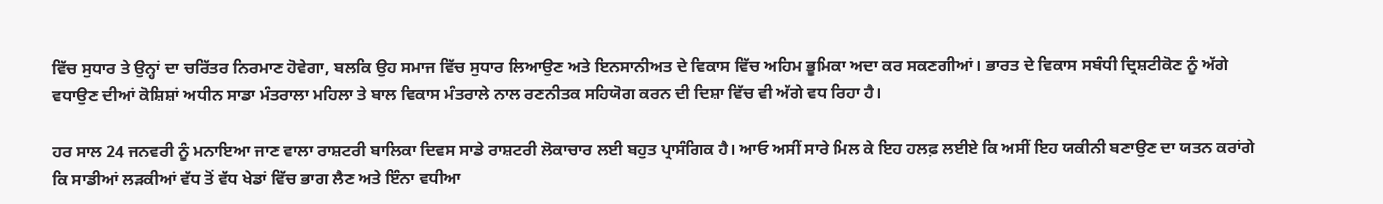ਵਿੱਚ ਸੁਧਾਰ ਤੇ ਉਨ੍ਹਾਂ ਦਾ ਚਰਿੱਤਰ ਨਿਰਮਾਣ ਹੋਵੇਗਾ, ਬਲਕਿ ਉਹ ਸਮਾਜ ਵਿੱਚ ਸੁਧਾਰ ਲਿਆਉਣ ਅਤੇ ਇਨਸਾਨੀਅਤ ਦੇ ਵਿਕਾਸ ਵਿੱਚ ਅਹਿਮ ਭੂਮਿਕਾ ਅਦਾ ਕਰ ਸਕਣਗੀਆਂ। ਭਾਰਤ ਦੇ ਵਿਕਾਸ ਸਬੰਧੀ ਦ੍ਰਿਸ਼ਟੀਕੋਣ ਨੂੰ ਅੱਗੇ ਵਧਾਉਣ ਦੀਆਂ ਕੋਸ਼ਿਸ਼ਾਂ ਅਧੀਨ ਸਾਡਾ ਮੰਤਰਾਲਾ ਮਹਿਲਾ ਤੇ ਬਾਲ ਵਿਕਾਸ ਮੰਤਰਾਲੇ ਨਾਲ ਰਣਨੀਤਕ ਸਹਿਯੋਗ ਕਰਨ ਦੀ ਦਿਸ਼ਾ ਵਿੱਚ ਵੀ ਅੱਗੇ ਵਧ ਰਿਹਾ ਹੈ।

ਹਰ ਸਾਲ 24 ਜਨਵਰੀ ਨੂੰ ਮਨਾਇਆ ਜਾਣ ਵਾਲਾ ਰਾਸ਼ਟਰੀ ਬਾਲਿਕਾ ਦਿਵਸ ਸਾਡੇ ਰਾਸ਼ਟਰੀ ਲੋਕਾਚਾਰ ਲਈ ਬਹੁਤ ਪ੍ਰਾਸੰਗਿਕ ਹੈ। ਆਓ ਅਸੀਂ ਸਾਰੇ ਮਿਲ ਕੇ ਇਹ ਹਲਫ਼ ਲਈਏ ਕਿ ਅਸੀਂ ਇਹ ਯਕੀਨੀ ਬਣਾਉਣ ਦਾ ਯਤਨ ਕਰਾਂਗੇ ਕਿ ਸਾਡੀਆਂ ਲੜਕੀਆਂ ਵੱਧ ਤੋਂ ਵੱਧ ਖੇਡਾਂ ਵਿੱਚ ਭਾਗ ਲੈਣ ਅਤੇ ਇੰਨਾ ਵਧੀਆ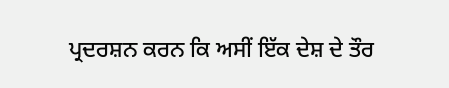ਪ੍ਰਦਰਸ਼ਨ ਕਰਨ ਕਿ ਅਸੀਂ ਇੱਕ ਦੇਸ਼ ਦੇ ਤੌਰ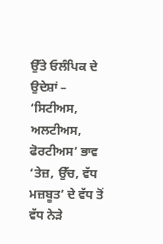ਉੱਤੇ ਓਲੰਪਿਕ ਦੇ ਉਦੇਸ਼ਾਂ – ‘ਸਿਟੀਅਸ, ਅਲਟੀਅਸ, ਫੋਰਟੀਅਸ’ ਭਾਵ ‘ਤੇਜ਼, ਉੱਚ, ਵੱਧ ਮਜ਼ਬੂਤ’ ਦੇ ਵੱਧ ਤੋਂ ਵੱਧ ਨੇੜੇ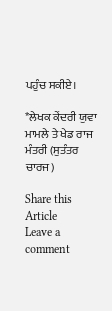ਪਹੁੰਚ ਸਕੀਏ।

*ਲੇਖਕ ਕੇਂਦਰੀ ਯੁਵਾ ਮਾਮਲੇ ਤੇ ਖੇਡ ਰਾਜ ਮੰਤਰੀ (ਸੁਤੰਤਰ ਚਾਰਜ)

Share this Article
Leave a comment